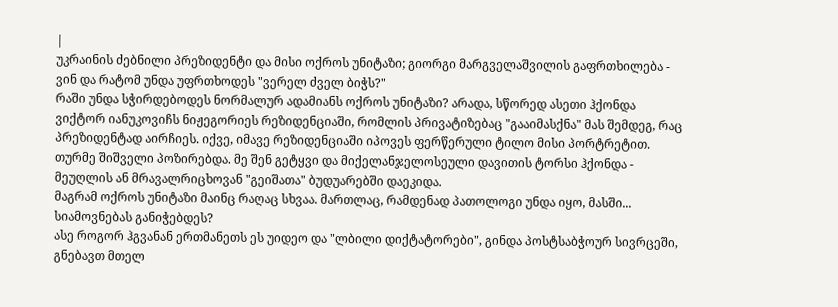|
უკრაინის ძებნილი პრეზიდენტი და მისი ოქროს უნიტაზი; გიორგი მარგველაშვილის გაფრთხილება - ვინ და რატომ უნდა უფრთხოდეს "ვერელ ძველ ბიჭს?"
რაში უნდა სჭირდებოდეს ნორმალურ ადამიანს ოქროს უნიტაზი? არადა, სწორედ ასეთი ჰქონდა ვიქტორ იანუკოვიჩს ნიჟეგორიეს რეზიდენციაში, რომლის პრივატიზებაც "გააიმასქნა" მას შემდეგ, რაც პრეზიდენტად აირჩიეს. იქვე, იმავე რეზიდენციაში იპოვეს ფერწერული ტილო მისი პორტრეტით. თურმე შიშველი პოზირებდა. მე შენ გეტყვი და მიქელანჯელოსეული დავითის ტორსი ჰქონდა - მეუღლის ან მრავალრიცხოვან "გეიშათა" ბუდუარებში დაეკიდა.
მაგრამ ოქროს უნიტაზი მაინც რაღაც სხვაა. მართლაც, რამდენად პათოლოგი უნდა იყო, მასში... სიამოვნებას განიჭებდეს?
ასე როგორ ჰგვანან ერთმანეთს ეს უიდეო და "ლბილი დიქტატორები", გინდა პოსტსაბჭოურ სივრცეში, გნებავთ მთელ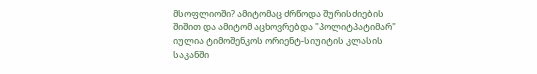მსოფლიოში? ამიტომაც ძრწოდა შურისძიების შიშით და ამიტომ აცხოვრებდა "პოლიტპატიმარ" იულია ტიმოშენკოს ორიენტ-სიუიტის კლასის საკანში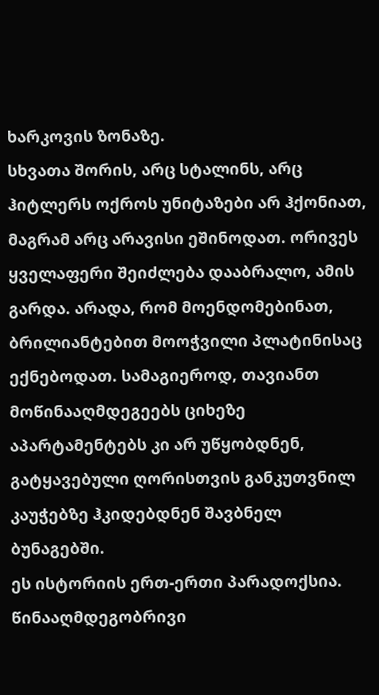ხარკოვის ზონაზე.
სხვათა შორის, არც სტალინს, არც ჰიტლერს ოქროს უნიტაზები არ ჰქონიათ, მაგრამ არც არავისი ეშინოდათ. ორივეს ყველაფერი შეიძლება დააბრალო, ამის გარდა. არადა, რომ მოენდომებინათ, ბრილიანტებით მოოჭვილი პლატინისაც ექნებოდათ. სამაგიეროდ, თავიანთ მოწინააღმდეგეებს ციხეზე აპარტამენტებს კი არ უწყობდნენ, გატყავებული ღორისთვის განკუთვნილ კაუჭებზე ჰკიდებდნენ შავბნელ ბუნაგებში.
ეს ისტორიის ერთ-ერთი პარადოქსია.
წინააღმდეგობრივი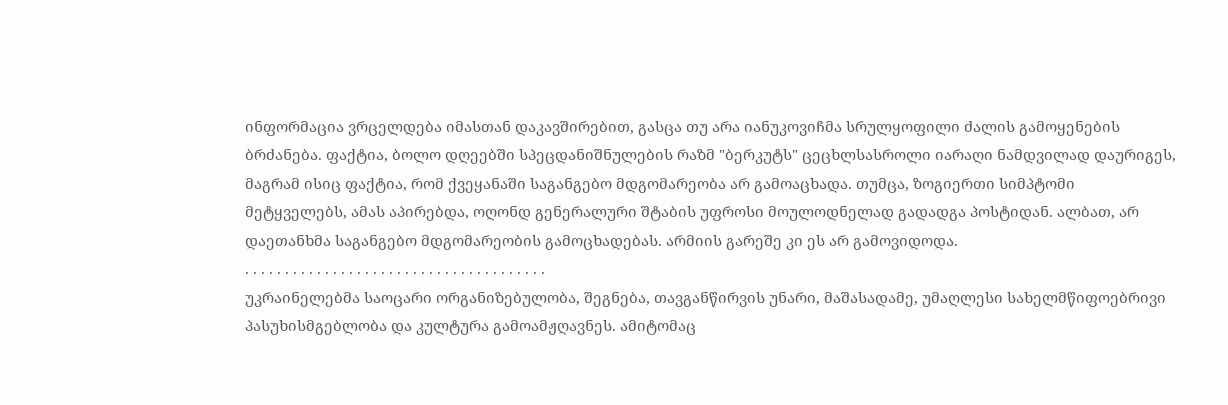ინფორმაცია ვრცელდება იმასთან დაკავშირებით, გასცა თუ არა იანუკოვიჩმა სრულყოფილი ძალის გამოყენების ბრძანება. ფაქტია, ბოლო დღეებში სპეცდანიშნულების რაზმ "ბერკუტს" ცეცხლსასროლი იარაღი ნამდვილად დაურიგეს, მაგრამ ისიც ფაქტია, რომ ქვეყანაში საგანგებო მდგომარეობა არ გამოაცხადა. თუმცა, ზოგიერთი სიმპტომი მეტყველებს, ამას აპირებდა, ოღონდ გენერალური შტაბის უფროსი მოულოდნელად გადადგა პოსტიდან. ალბათ, არ დაეთანხმა საგანგებო მდგომარეობის გამოცხადებას. არმიის გარეშე კი ეს არ გამოვიდოდა.
. . . . . . . . . . . . . . . . . . . . . . . . . . . . . . . . . . . . . .
უკრაინელებმა საოცარი ორგანიზებულობა, შეგნება, თავგანწირვის უნარი, მაშასადამე, უმაღლესი სახელმწიფოებრივი პასუხისმგებლობა და კულტურა გამოამჟღავნეს. ამიტომაც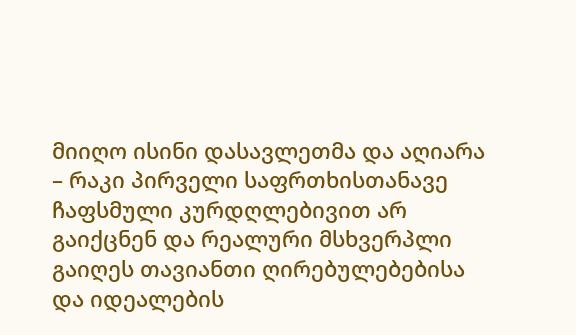მიიღო ისინი დასავლეთმა და აღიარა – რაკი პირველი საფრთხისთანავე ჩაფსმული კურდღლებივით არ გაიქცნენ და რეალური მსხვერპლი გაიღეს თავიანთი ღირებულებებისა და იდეალების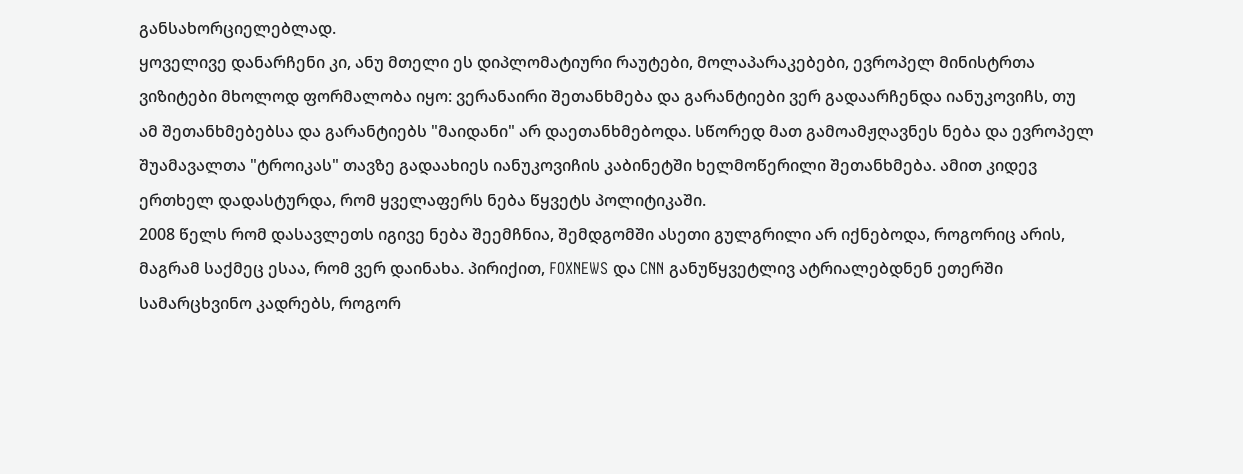განსახორციელებლად.
ყოველივე დანარჩენი კი, ანუ მთელი ეს დიპლომატიური რაუტები, მოლაპარაკებები, ევროპელ მინისტრთა ვიზიტები მხოლოდ ფორმალობა იყო: ვერანაირი შეთანხმება და გარანტიები ვერ გადაარჩენდა იანუკოვიჩს, თუ ამ შეთანხმებებსა და გარანტიებს "მაიდანი" არ დაეთანხმებოდა. სწორედ მათ გამოამჟღავნეს ნება და ევროპელ შუამავალთა "ტროიკას" თავზე გადაახიეს იანუკოვიჩის კაბინეტში ხელმოწერილი შეთანხმება. ამით კიდევ ერთხელ დადასტურდა, რომ ყველაფერს ნება წყვეტს პოლიტიკაში.
2008 წელს რომ დასავლეთს იგივე ნება შეემჩნია, შემდგომში ასეთი გულგრილი არ იქნებოდა, როგორიც არის, მაგრამ საქმეც ესაა, რომ ვერ დაინახა. პირიქით, FOXNEWS და CNN განუწყვეტლივ ატრიალებდნენ ეთერში სამარცხვინო კადრებს, როგორ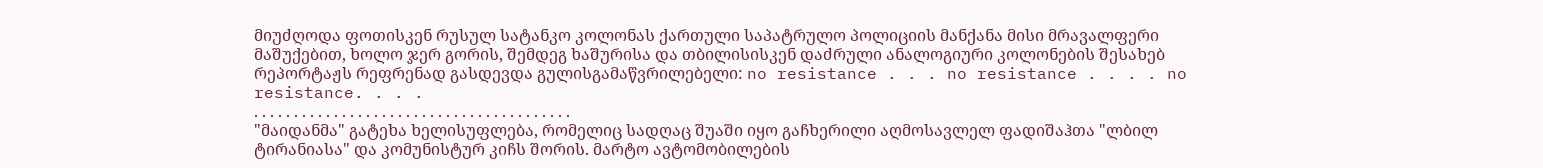მიუძღოდა ფოთისკენ რუსულ სატანკო კოლონას ქართული საპატრულო პოლიციის მანქანა მისი მრავალფერი მაშუქებით, ხოლო ჯერ გორის, შემდეგ ხაშურისა და თბილისისკენ დაძრული ანალოგიური კოლონების შესახებ რეპორტაჟს რეფრენად გასდევდა გულისგამაწვრილებელი: no resistance . . . no resistance . . . . no resistance. . . .
. . . . . . . . . . . . . . . . . . . . . . . . . . . . . . . . . . . . . . . .
"მაიდანმა" გატეხა ხელისუფლება, რომელიც სადღაც შუაში იყო გაჩხერილი აღმოსავლელ ფადიშაჰთა "ლბილ ტირანიასა" და კომუნისტურ კიჩს შორის. მარტო ავტომობილების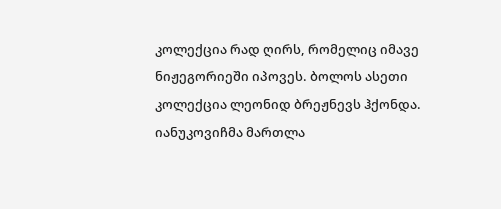კოლექცია რად ღირს, რომელიც იმავე ნიჟეგორიეში იპოვეს. ბოლოს ასეთი კოლექცია ლეონიდ ბრეჟნევს ჰქონდა. იანუკოვიჩმა მართლა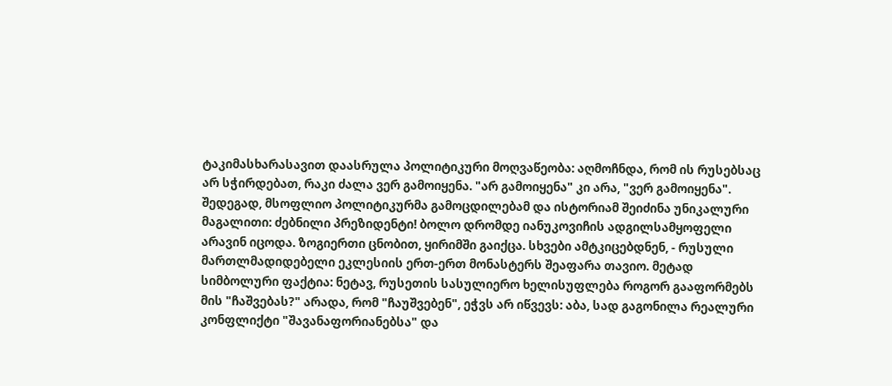ტაკიმასხარასავით დაასრულა პოლიტიკური მოღვაწეობა: აღმოჩნდა, რომ ის რუსებსაც არ სჭირდებათ, რაკი ძალა ვერ გამოიყენა. "არ გამოიყენა" კი არა, "ვერ გამოიყენა".
შედეგად, მსოფლიო პოლიტიკურმა გამოცდილებამ და ისტორიამ შეიძინა უნიკალური მაგალითი: ძებნილი პრეზიდენტი! ბოლო დრომდე იანუკოვიჩის ადგილსამყოფელი არავინ იცოდა. ზოგიერთი ცნობით, ყირიმში გაიქცა. სხვები ამტკიცებდნენ, - რუსული მართლმადიდებელი ეკლესიის ერთ-ერთ მონასტერს შეაფარა თავიო. მეტად სიმბოლური ფაქტია: ნეტავ, რუსეთის სასულიერო ხელისუფლება როგორ გააფორმებს მის "ჩაშვებას?" არადა, რომ "ჩაუშვებენ", ეჭვს არ იწვევს: აბა, სად გაგონილა რეალური კონფლიქტი "შავანაფორიანებსა" და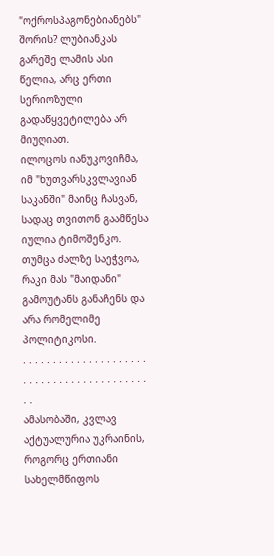"ოქროსპაგონებიანებს" შორის? ლუბიანკას გარეშე ლამის ასი წელია, არც ერთი სერიოზული გადაწყვეტილება არ მიუღიათ.
ილოცოს იანუკოვიჩმა, იმ "ხუთვარსკვლავიან საკანში" მაინც ჩასვან, სადაც თვითონ გაამწესა იულია ტიმოშენკო. თუმცა ძალზე საეჭვოა, რაკი მას "მაიდანი" გამოუტანს განაჩენს და არა რომელიმე პოლიტიკოსი.
. . . . . . . . . . . . . . . . . . . . . . . . . . . . . . . . . . . . . . . . . . . .
ამასობაში, კვლავ აქტუალურია უკრაინის, როგორც ერთიანი სახელმწიფოს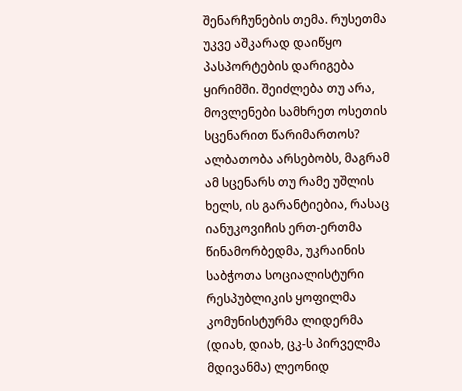შენარჩუნების თემა. რუსეთმა უკვე აშკარად დაიწყო პასპორტების დარიგება ყირიმში. შეიძლება თუ არა, მოვლენები სამხრეთ ოსეთის სცენარით წარიმართოს? ალბათობა არსებობს, მაგრამ ამ სცენარს თუ რამე უშლის ხელს, ის გარანტიებია, რასაც იანუკოვიჩის ერთ-ერთმა წინამორბედმა, უკრაინის საბჭოთა სოციალისტური რესპუბლიკის ყოფილმა კომუნისტურმა ლიდერმა (დიახ, დიახ, ცკ-ს პირველმა მდივანმა) ლეონიდ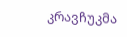კრავჩუკმა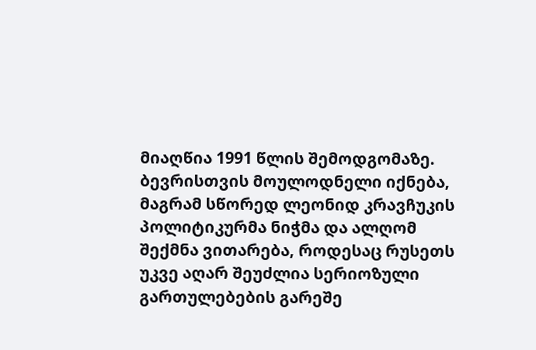მიაღწია 1991 წლის შემოდგომაზე.
ბევრისთვის მოულოდნელი იქნება, მაგრამ სწორედ ლეონიდ კრავჩუკის პოლიტიკურმა ნიჭმა და ალღომ შექმნა ვითარება, როდესაც რუსეთს უკვე აღარ შეუძლია სერიოზული გართულებების გარეშე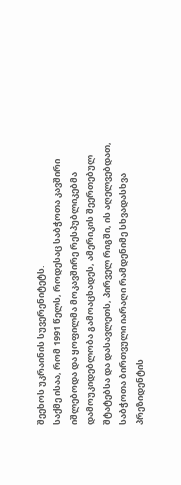შეეხოს უკრაინის სუვერენიტეტს.
საქმე ისაა, რომ 1991 წელს, როდესაც საბჭოთა კავშირი იშლებოდა და ყოფილმა მოკავშირე რესპუბლიკებმა დამოუკიდებლობა გამოაცხადეს, ამერიკის შეერთებულ შტატებსა და დასავლეთს, პირველ რიგში, ის აღელვებდათ, საბჭოთა ბირთვული იარაღი რამდენიმე სხვადასხვა პრეზიდენტის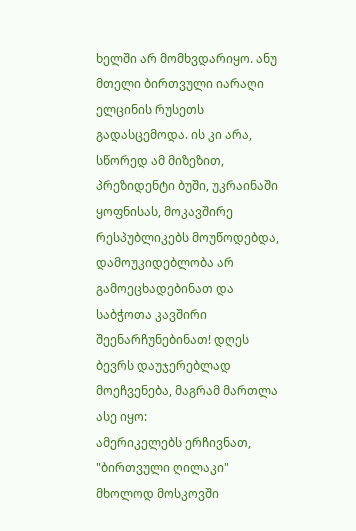ხელში არ მომხვდარიყო. ანუ მთელი ბირთვული იარაღი ელცინის რუსეთს გადასცემოდა. ის კი არა, სწორედ ამ მიზეზით, პრეზიდენტი ბუში, უკრაინაში ყოფნისას, მოკავშირე რესპუბლიკებს მოუწოდებდა, დამოუკიდებლობა არ გამოეცხადებინათ და საბჭოთა კავშირი შეენარჩუნებინათ! დღეს ბევრს დაუჯერებლად მოეჩვენება, მაგრამ მართლა ასე იყო:
ამერიკელებს ერჩივნათ, "ბირთვული ღილაკი" მხოლოდ მოსკოვში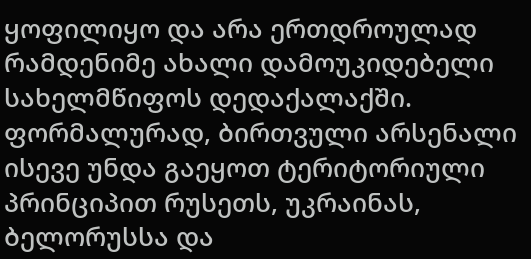ყოფილიყო და არა ერთდროულად რამდენიმე ახალი დამოუკიდებელი სახელმწიფოს დედაქალაქში. ფორმალურად, ბირთვული არსენალი ისევე უნდა გაეყოთ ტერიტორიული პრინციპით რუსეთს, უკრაინას, ბელორუსსა და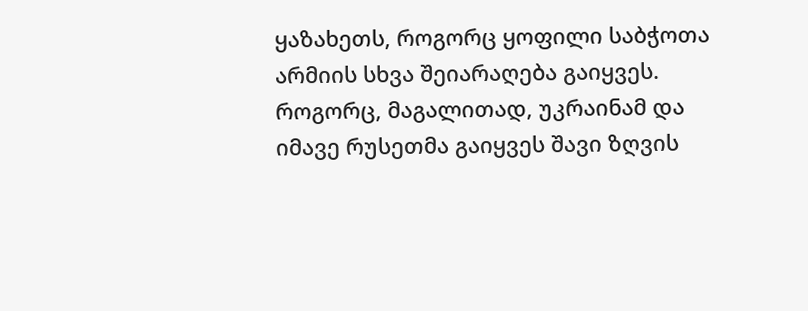ყაზახეთს, როგორც ყოფილი საბჭოთა არმიის სხვა შეიარაღება გაიყვეს. როგორც, მაგალითად, უკრაინამ და იმავე რუსეთმა გაიყვეს შავი ზღვის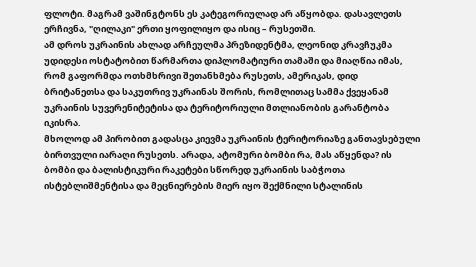ფლოტი. მაგრამ ვაშინგტონს ეს კატეგორიულად არ აწყობდა. დასავლეთს ერჩივნა, "ღილაკი" ერთი ყოფილიყო და ისიც – რუსეთში.
ამ დროს უკრაინის ახლად არჩეულმა პრეზიდენტმა, ლეონიდ კრავჩუკმა უდიდესი ოსტატობით წარმართა დიპლომატიური თამაში და მიაღწია იმას, რომ გაფორმდა ოთხმხრივი შეთანხმება რუსეთს, ამერიკას, დიდ ბრიტანეთსა და საკუთრივ უკრაინას შორის, რომლითაც სამმა ქვეყანამ უკრაინის სუვერენიტეტისა და ტერიტორიული მთლიანობის გარანტობა იკისრა.
მხოლოდ ამ პირობით გადასცა კიევმა უკრაინის ტერიტორიაზე განთავსებული ბირთვული იარაღი რუსეთს. არადა, ატომური ბომბი რა, მას აწყენდა? ის ბომბი და ბალისტიკური რაკეტები სწორედ უკრაინის საბჭოთა ისტებლიშმენტისა და მეცნიერების მიერ იყო შექმნილი სტალინის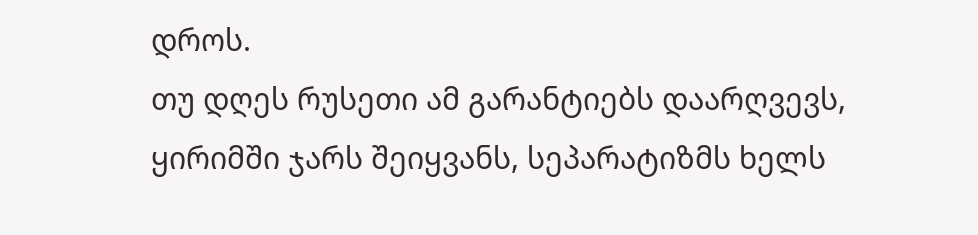დროს.
თუ დღეს რუსეთი ამ გარანტიებს დაარღვევს, ყირიმში ჯარს შეიყვანს, სეპარატიზმს ხელს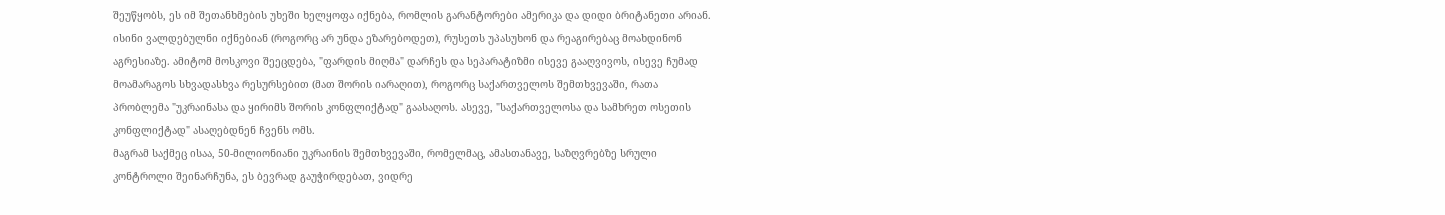შეუწყობს, ეს იმ შეთანხმების უხეში ხელყოფა იქნება, რომლის გარანტორები ამერიკა და დიდი ბრიტანეთი არიან. ისინი ვალდებულნი იქნებიან (როგორც არ უნდა ეზარებოდეთ), რუსეთს უპასუხონ და რეაგირებაც მოახდინონ აგრესიაზე. ამიტომ მოსკოვი შეეცდება, "ფარდის მიღმა" დარჩეს და სეპარატიზმი ისევე გააღვივოს, ისევე ჩუმად მოამარაგოს სხვადასხვა რესურსებით (მათ შორის იარაღით), როგორც საქართველოს შემთხვევაში, რათა პრობლემა "უკრაინასა და ყირიმს შორის კონფლიქტად" გაასაღოს. ასევე, "საქართველოსა და სამხრეთ ოსეთის კონფლიქტად" ასაღებდნენ ჩვენს ომს.
მაგრამ საქმეც ისაა, 50-მილიონიანი უკრაინის შემთხვევაში, რომელმაც, ამასთანავე, საზღვრებზე სრული კონტროლი შეინარჩუნა, ეს ბევრად გაუჭირდებათ, ვიდრე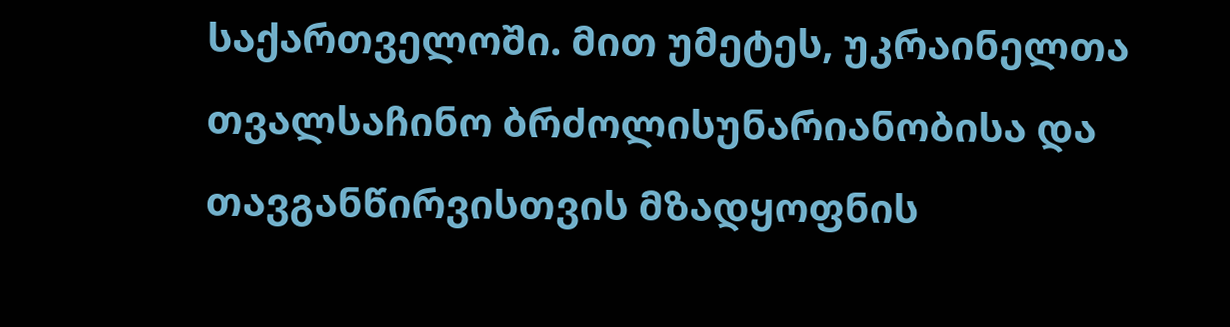საქართველოში. მით უმეტეს, უკრაინელთა თვალსაჩინო ბრძოლისუნარიანობისა და თავგანწირვისთვის მზადყოფნის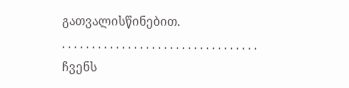გათვალისწინებით.
. . . . . . . . . . . . . . . . . . . . . . . . . . . . . . . . .
ჩვენს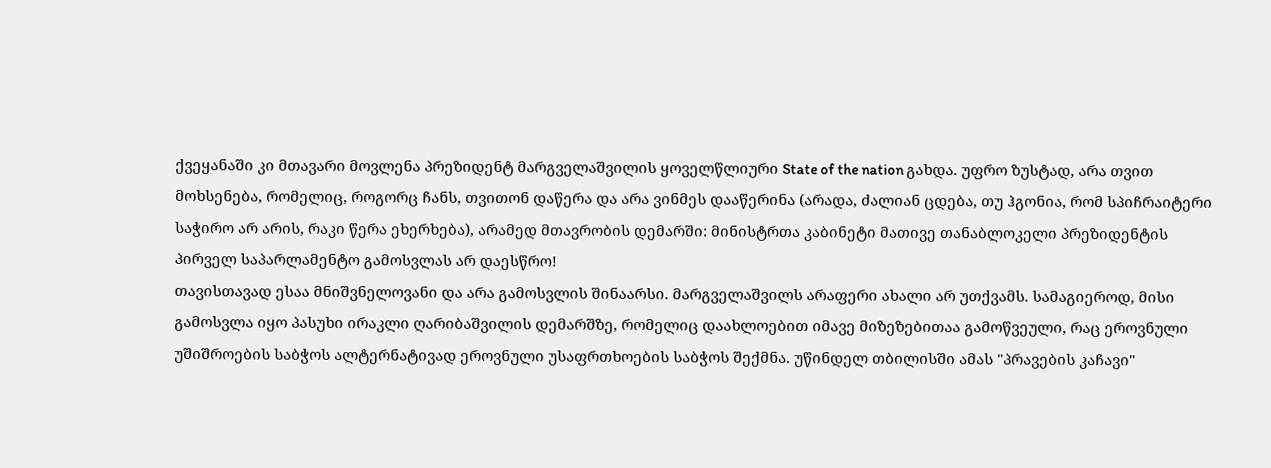ქვეყანაში კი მთავარი მოვლენა პრეზიდენტ მარგველაშვილის ყოველწლიური State of the nation გახდა. უფრო ზუსტად, არა თვით მოხსენება, რომელიც, როგორც ჩანს, თვითონ დაწერა და არა ვინმეს დააწერინა (არადა, ძალიან ცდება, თუ ჰგონია, რომ სპიჩრაიტერი საჭირო არ არის, რაკი წერა ეხერხება), არამედ მთავრობის დემარში: მინისტრთა კაბინეტი მათივე თანაბლოკელი პრეზიდენტის პირველ საპარლამენტო გამოსვლას არ დაესწრო!
თავისთავად ესაა მნიშვნელოვანი და არა გამოსვლის შინაარსი. მარგველაშვილს არაფერი ახალი არ უთქვამს. სამაგიეროდ, მისი გამოსვლა იყო პასუხი ირაკლი ღარიბაშვილის დემარშზე, რომელიც დაახლოებით იმავე მიზეზებითაა გამოწვეული, რაც ეროვნული უშიშროების საბჭოს ალტერნატივად ეროვნული უსაფრთხოების საბჭოს შექმნა. უწინდელ თბილისში ამას "პრავების კაჩავი"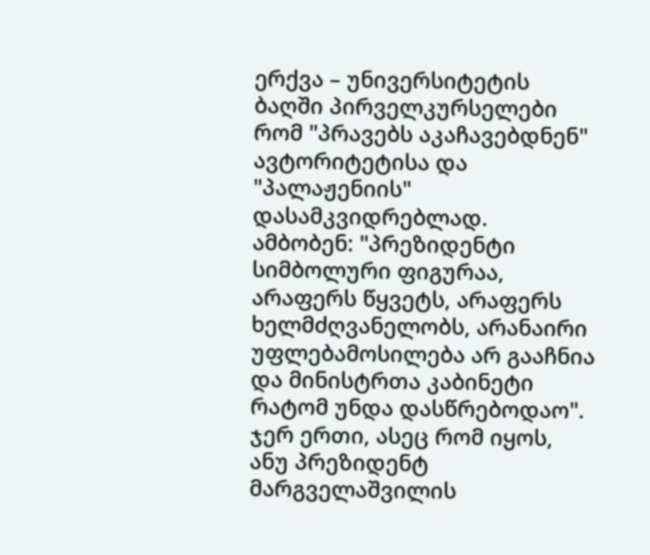ერქვა – უნივერსიტეტის ბაღში პირველკურსელები რომ "პრავებს აკაჩავებდნენ" ავტორიტეტისა და "პალაჟენიის" დასამკვიდრებლად.
ამბობენ: "პრეზიდენტი სიმბოლური ფიგურაა, არაფერს წყვეტს, არაფერს ხელმძღვანელობს, არანაირი უფლებამოსილება არ გააჩნია და მინისტრთა კაბინეტი რატომ უნდა დასწრებოდაო".
ჯერ ერთი, ასეც რომ იყოს, ანუ პრეზიდენტ მარგველაშვილის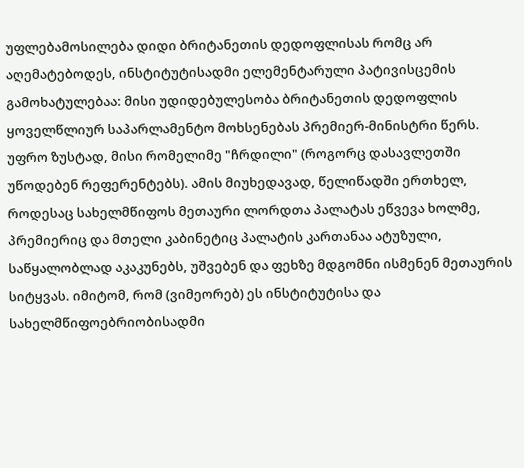უფლებამოსილება დიდი ბრიტანეთის დედოფლისას რომც არ აღემატებოდეს, ინსტიტუტისადმი ელემენტარული პატივისცემის გამოხატულებაა: მისი უდიდებულესობა ბრიტანეთის დედოფლის ყოველწლიურ საპარლამენტო მოხსენებას პრემიერ-მინისტრი წერს. უფრო ზუსტად, მისი რომელიმე "ჩრდილი" (როგორც დასავლეთში უწოდებენ რეფერენტებს). ამის მიუხედავად, წელიწადში ერთხელ, როდესაც სახელმწიფოს მეთაური ლორდთა პალატას ეწვევა ხოლმე, პრემიერიც და მთელი კაბინეტიც პალატის კართანაა ატუზული, საწყალობლად აკაკუნებს, უშვებენ და ფეხზე მდგომნი ისმენენ მეთაურის სიტყვას. იმიტომ, რომ (ვიმეორებ) ეს ინსტიტუტისა და სახელმწიფოებრიობისადმი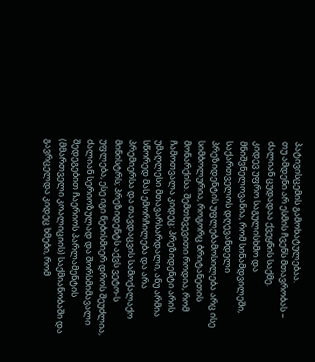პატივისცემის გამოხატულებაა.
თუ ამდენი არ ესმის ჩვენს მთავრობას – ძალიან ცუდადაა ქვეყნის საქმე.
კიდევ უფრო საგულისხმო და მნიშვნელოვანია, რომ სინამდვილეში, საქართველოს დღევანდელი პრეზიდენტის უფლებამოსილება არც ისე სიმბოლურია, როგორც ბრიტანეთის მონარქისა. შემთხვევითი როდია, რომ ჩამოთვალა კიდეც: პრეზიდენტი არის უმაღლესი მთავარსარდალი, ანუ არმია სწორედ მას ემორჩილება და არა პრემიერსა და თავდაცვის სამოქალაქო მინისტრს; პრეზიდენტს აქვს ვეტო-ს უფლება, ესე იგი ნებისმიერ დროს შეუძლია, ძალიან სერიოზულად და შორსმიმავალი შედეგებით ჩაერიოს პარლამენტის (მმართველი კოალიციის) საქმიანობაში და გავრცელდა კიდეც ხმები, რომ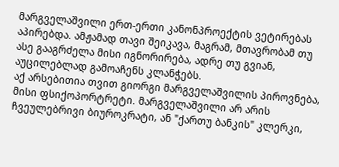მარგველაშვილი ერთ-ერთი კანონპროექტის ვეტირებას აპირებდა. ამჟამად თავი შეიკავა, მაგრამ, მთავრობამ თუ ასე გააგრძელა მისი იგნორირება, ადრე თუ გვიან, აუცილებლად გამოაჩენს კლანჭებს.
აქ არსებითია თვით გიორგი მარგველაშვილის პიროვნება, მისი ფსიქოპორტრეტი. მარგველაშვილი არ არის ჩვეულებრივი ბიუროკრატი, ან "ქართუ ბანკის" კლერკი,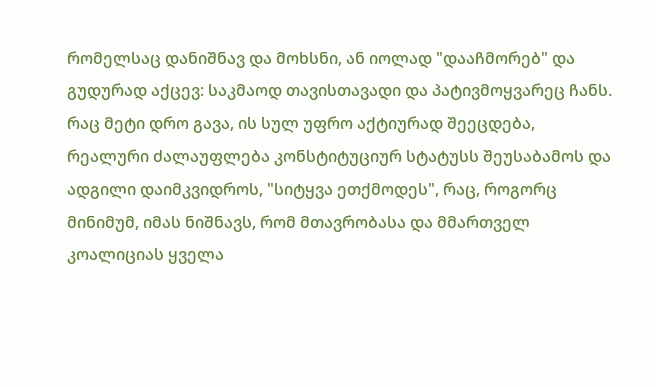რომელსაც დანიშნავ და მოხსნი, ან იოლად "დააჩმორებ" და გუდურად აქცევ: საკმაოდ თავისთავადი და პატივმოყვარეც ჩანს.
რაც მეტი დრო გავა, ის სულ უფრო აქტიურად შეეცდება, რეალური ძალაუფლება კონსტიტუციურ სტატუსს შეუსაბამოს და ადგილი დაიმკვიდროს, "სიტყვა ეთქმოდეს", რაც, როგორც მინიმუმ, იმას ნიშნავს, რომ მთავრობასა და მმართველ კოალიციას ყველა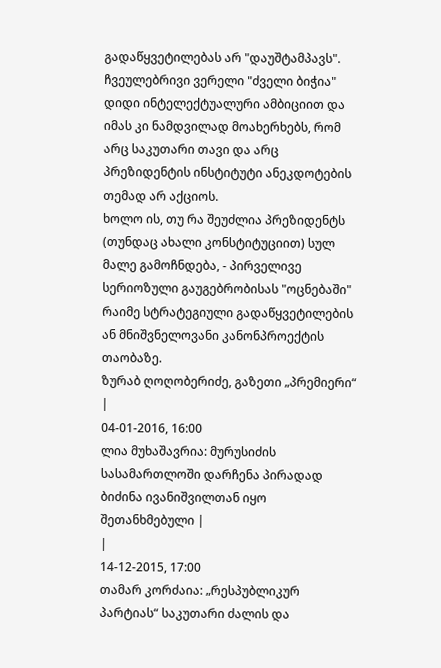გადაწყვეტილებას არ "დაუშტამპავს".
ჩვეულებრივი ვერელი "ძველი ბიჭია" დიდი ინტელექტუალური ამბიციით და იმას კი ნამდვილად მოახერხებს, რომ არც საკუთარი თავი და არც პრეზიდენტის ინსტიტუტი ანეკდოტების თემად არ აქციოს.
ხოლო ის, თუ რა შეუძლია პრეზიდენტს (თუნდაც ახალი კონსტიტუციით) სულ მალე გამოჩნდება, - პირველივე სერიოზული გაუგებრობისას "ოცნებაში" რაიმე სტრატეგიული გადაწყვეტილების ან მნიშვნელოვანი კანონპროექტის თაობაზე.
ზურაბ ღოღობერიძე, გაზეთი „პრემიერი“
|
04-01-2016, 16:00
ლია მუხაშავრია: მურუსიძის სასამართლოში დარჩენა პირადად ბიძინა ივანიშვილთან იყო შეთანხმებული |
|
14-12-2015, 17:00
თამარ კორძაია: „რესპუბლიკურ პარტიას“ საკუთარი ძალის და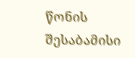წონის შესაბამისი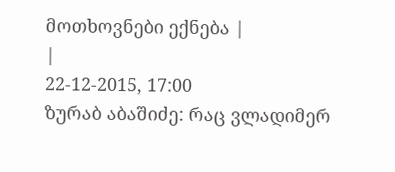მოთხოვნები ექნება |
|
22-12-2015, 17:00
ზურაბ აბაშიძე: რაც ვლადიმერ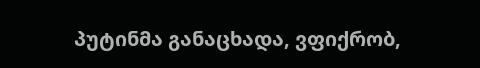პუტინმა განაცხადა, ვფიქრობ,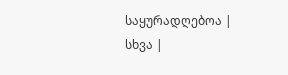საყურადღებოა |
სხვა |